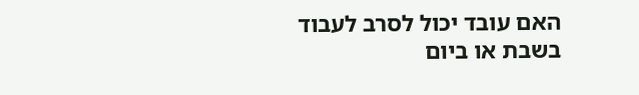האם עובד יכול לסרב לעבוד בשבת או ביום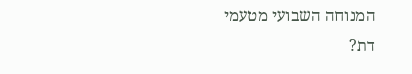המנוחה השבועי מטעמי דת?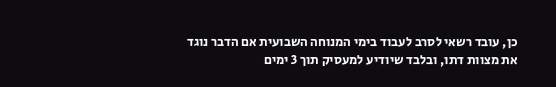כן, עובד רשאי לסרב לעבוד בימי המנוחה השבועית אם הדבר נוגד את מצוות דתו, ובלבד שיודיע למעסיק תוך 3 ימים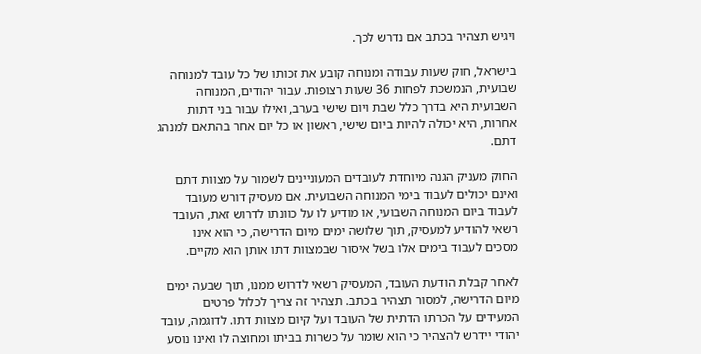ויגיש תצהיר בכתב אם נדרש לכך.

בישראל, חוק שעות עבודה ומנוחה קובע את זכותו של כל עובד למנוחה שבועית, הנמשכת לפחות 36 שעות רצופות. עבור יהודים, המנוחה השבועית היא בדרך כלל שבת ויום שישי בערב, ואילו עבור בני דתות אחרות, היא יכולה להיות ביום שישי, ראשון או כל יום אחר בהתאם למנהג דתם.

החוק מעניק הגנה מיוחדת לעובדים המעוניינים לשמור על מצוות דתם ואינם יכולים לעבוד בימי המנוחה השבועית. אם מעסיק דורש מעובד לעבוד ביום המנוחה השבועי, או מודיע לו על כוונתו לדרוש זאת, העובד רשאי להודיע למעסיק, תוך שלושה ימים מיום הדרישה, כי הוא אינו מסכים לעבוד בימים אלו בשל איסור שבמצוות דתו אותן הוא מקיים.

לאחר קבלת הודעת העובד, המעסיק רשאי לדרוש ממנו, תוך שבעה ימים מיום הדרישה, למסור תצהיר בכתב. תצהיר זה צריך לכלול פרטים המעידים על הכרתו הדתית של העובד ועל קיום מצוות דתו. לדוגמה, עובד יהודי יידרש להצהיר כי הוא שומר על כשרות בביתו ומחוצה לו ואינו נוסע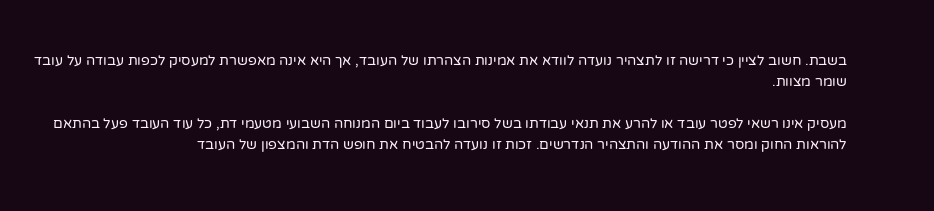בשבת. חשוב לציין כי דרישה זו לתצהיר נועדה לוודא את אמינות הצהרתו של העובד, אך היא אינה מאפשרת למעסיק לכפות עבודה על עובד שומר מצוות.

מעסיק אינו רשאי לפטר עובד או להרע את תנאי עבודתו בשל סירובו לעבוד ביום המנוחה השבועי מטעמי דת, כל עוד העובד פעל בהתאם להוראות החוק ומסר את ההודעה והתצהיר הנדרשים. זכות זו נועדה להבטיח את חופש הדת והמצפון של העובד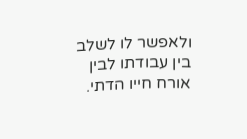ולאפשר לו לשלב בין עבודתו לבין אורח חייו הדתי.